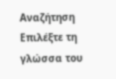Αναζήτηση
Επιλέξτε τη γλώσσα του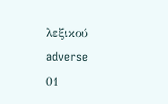λεξικού
adverse
01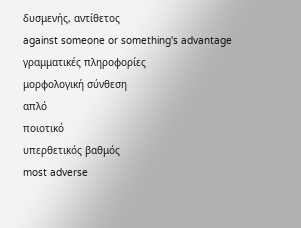δυσμενής, αντίθετος
against someone or something's advantage
γραμματικές πληροφορίες
μορφολογική σύνθεση
απλό
ποιοτικό
υπερθετικός βαθμός
most adverse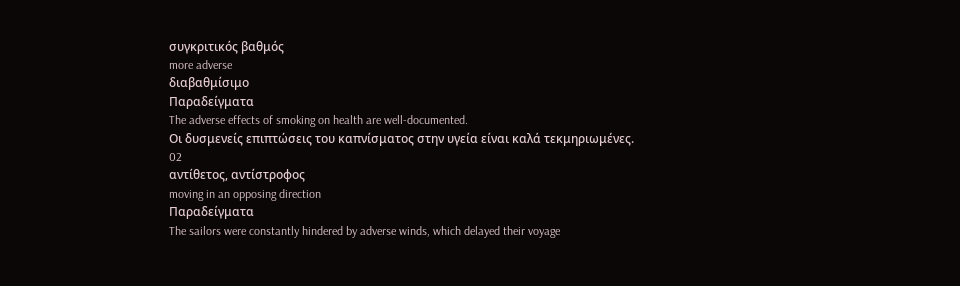συγκριτικός βαθμός
more adverse
διαβαθμίσιμο
Παραδείγματα
The adverse effects of smoking on health are well-documented.
Οι δυσμενείς επιπτώσεις του καπνίσματος στην υγεία είναι καλά τεκμηριωμένες.
02
αντίθετος, αντίστροφος
moving in an opposing direction
Παραδείγματα
The sailors were constantly hindered by adverse winds, which delayed their voyage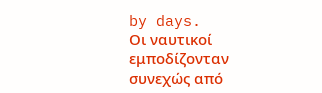by days.
Οι ναυτικοί εμποδίζονταν συνεχώς από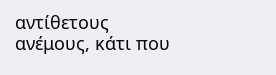αντίθετους ανέμους, κάτι που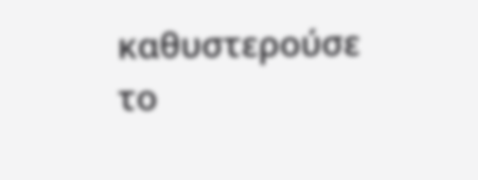καθυστερούσε το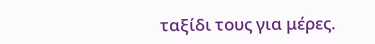ταξίδι τους για μέρες.